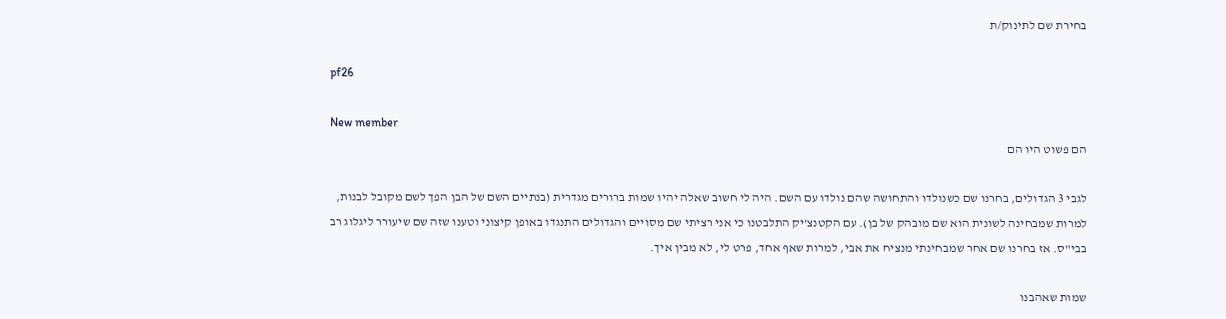בחירת שם לתינוק/ת

pf26

New member
הם פשוט היו הם

לגבי 3 הגדולים, בחרנו שם כשנולדו והתחושה שהם נולדו עם השם. היה לי חשוב שאלה יהיו שמות ברורים מגדרית (בנתיים השם של הבן הפך לשם מקובל לבנות, למרות שמבחינה לשונית הוא שם מובהק של בן). עם הקטנצ'יק התלבטנו כי אני רציתי שם מסויים והגדולים התנגדו באופן קיצוני וטענו שזה שם שיעורר ליגלוג רב בבי"ס. אז בחרנו שם אחר שמבחינתי מנציח את אבי, למרות שאף אחד, פרט לי, לא מבין איך.

שמות שאהבנו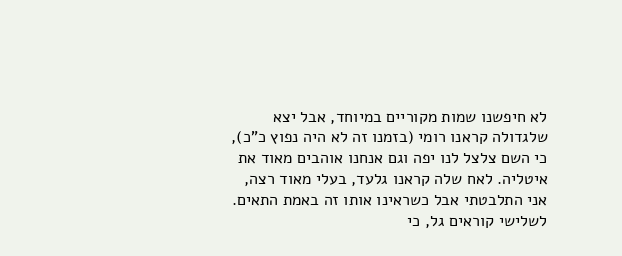לא חיפשנו שמות מקוריים במיוחד, אבל יצא שלגדולה קראנו רומי (בזמנו זה לא היה נפוץ כ"כ), כי השם צלצל לנו יפה וגם אנחנו אוהבים מאוד את איטליה. לאח שלה קראנו גלעד, בעלי מאוד רצה, אני התלבטתי אבל כשראינו אותו זה באמת התאים. לשלישי קוראים גל, כי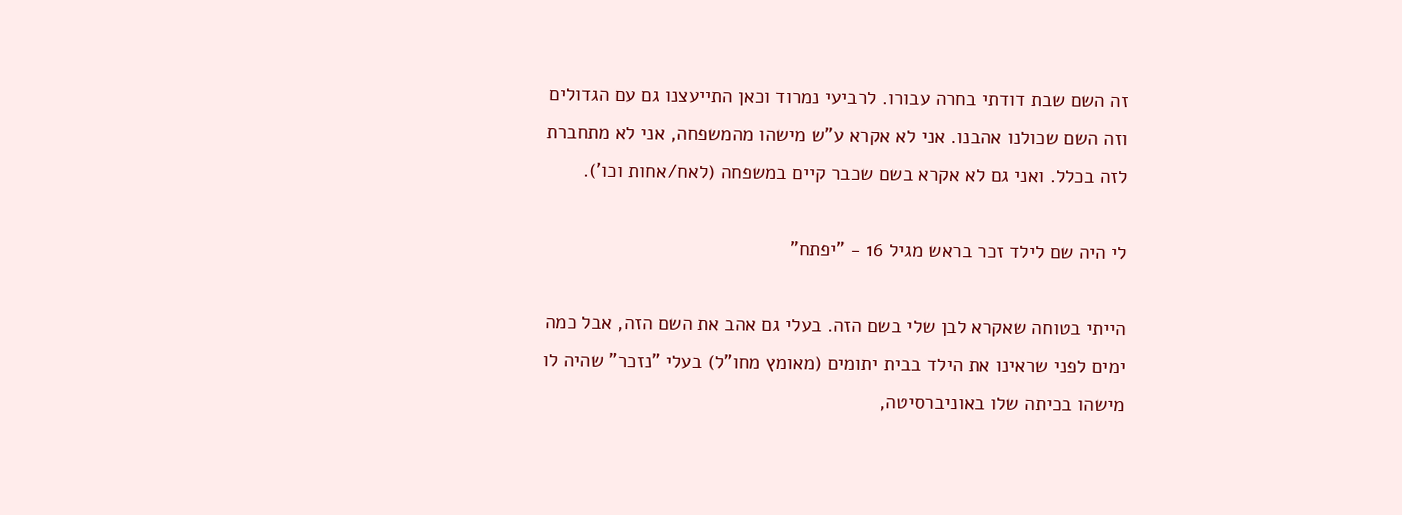זה השם שבת דודתי בחרה עבורו. לרביעי נמרוד וכאן התייעצנו גם עם הגדולים וזה השם שכולנו אהבנו. אני לא אקרא ע"ש מישהו מהמשפחה, אני לא מתחברת לזה בכלל. ואני גם לא אקרא בשם שכבר קיים במשפחה (לאח/אחות וכו').

לי היה שם לילד זכר בראש מגיל 16 - "יפתח"

הייתי בטוחה שאקרא לבן שלי בשם הזה. בעלי גם אהב את השם הזה, אבל כמה ימים לפני שראינו את הילד בבית יתומים (מאומץ מחו"ל) בעלי "נזכר" שהיה לו מישהו בכיתה שלו באוניברסיטה,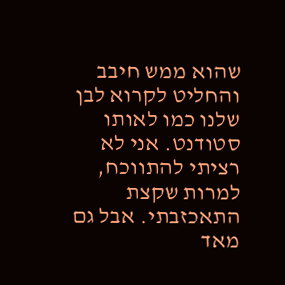שהוא ממש חיבב והחליט לקרוא לבן שלנו כמו לאותו סטודנט. אני לא רציתי להתווכח, למרות שקצת התאכזבתי. אבל גם מאד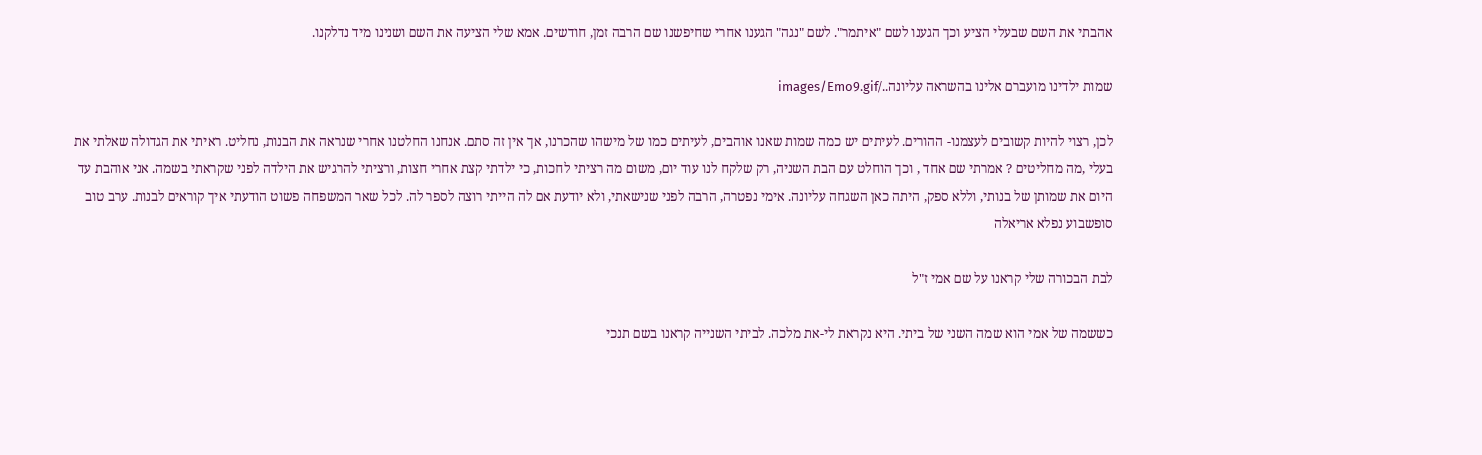אהבתי את השם שבעלי הציע וכך הגענו לשם "איתמר". לשם "נגה" הגענו אחרי שחיפשנו שם הרבה זמן, חודשים. אמא שלי הציעה את השם ושנינו מיד נדלקנו.

שמות ילדינו מועברם אלינו בהשראה עליונה../images/Emo9.gif

לכן, רצוי להיות קשובים לעצמנו- ההורים. לעיתים יש כמה שמות שאנו אוהבים, לעיתים כמו של מישהו שהכרנו, אך אין זה סתם. אנחנו החלטנו אחרי שנראה את הבנות, נחליט. ראיתי את הגדולה שאלתי את בעלי ,מה מחליטים ? אמרתי שם אחד , וכך הוחלט עם הבת השניה, רק שלקח לנו עוד יום, משום מה רציתי לחכות, כי ילדתי קצת אחרי חצות, ורציתי להרגיש את הילדה לפני שקראתי בשמה. אני אוהבת עד היום את שמותן של בנותי, וללא ספק, היתה כאן השגחה עליונה. אימי נפטרה, הרבה לפני שנישאתי, ולא יודעת אם לה הייתי רוצה לספר לה. לכל שאר המשפחה פשוט הודעתי איך קוראים לבנות. ערב טוב סופשבוע נפלא אריאלה

לבת הבכורה שלי קראנו על שם אמי ז"ל

כששמה של אמי הוא שמה השני של ביתי. היא נקראת לי-את מלכה. לביתי השנייה קראנו בשם תנכי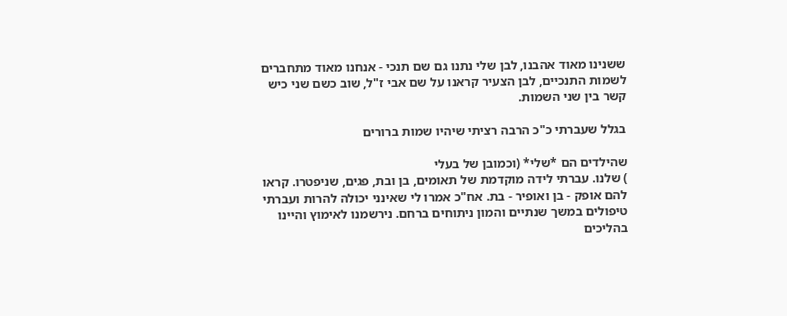ששנינו מאוד אהבנו, לבן שלי נתנו גם שם תנכי - אנחנו מאוד מתחברים לשמות התנכיים, לבן הצעיר קראנו על שם אבי ז"ל, שוב כשם שני כיש קשר בין שני השמות.

בגלל שעברתי כ"כ הרבה רציתי שיהיו שמות ברורים

שהילדים הם *שלי* (וכמובן של בעלי
) שלנו. עברתי לידה מוקדמת של תאומים, בן ובת, פגים, שניפטרו. קראו להם אופק - בן ואופיר - בת. אח"כ אמרו לי שאינני יכולה להרות ועברתי טיפולים במשך שנתיים והמון ניתוחים ברחם. נירשמנו לאימוץ והיינו בהליכים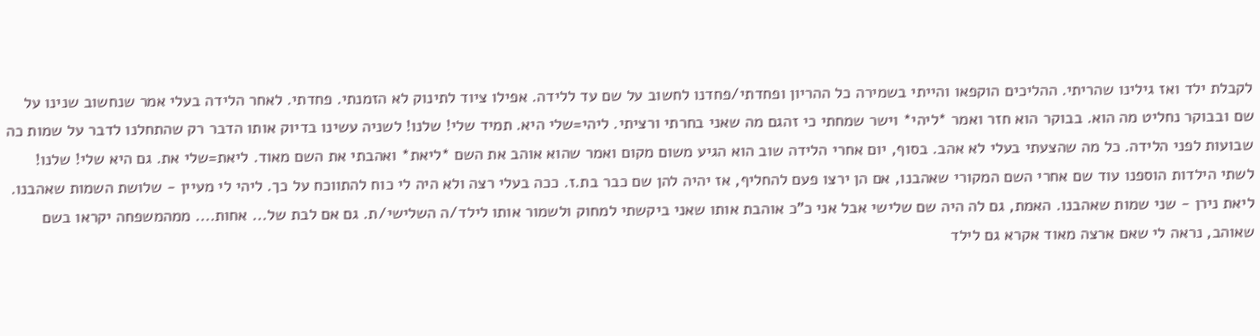לקבלת ילד ואז גילינו שהריתי. ההליכים הוקפאו והייתי בשמירה כל ההריון ופחדתי/פחדנו לחשוב על שם עד ללידה. אפילו ציוד לתינוק לא הזמנתי. פחדתי. לאחר הלידה בעלי אמר שנחשוב שנינו על שם ובבוקר נחליט מה הוא. בבוקר הוא חזר ואמר *ליהי* וישר שמחתי כי זהגם מה שאני בחרתי ורציתי. ליהי=שלי היא. תמיד שלי! שלנו! לשניה עשינו בדיוק אותו הדבר רק שהתחלנו לדבר על שמות כה שבועות לפני הלידה. כל מה שהצעתי בעלי לא אהב. בסוף, יום אחרי הלידה שוב הוא הגיע משום מקום ואמר שהוא אוהב את השם *ליאת* ואהבתי את השם מאוד. ליאת=שלי את. גם היא שלי! שלנו! לשתי הילדות הוספנו עוד שם אחרי השם המקורי שאהבנו, אם הן ירצו פעם להחליף, אז יהיה להן שם כבר בת.ז. ככה בעלי רצה ולא היה לי כוח להתווכח על כך. ליהי לי מעיין - שלושת השמות שאהבנו. ליאת נירן - שני שמות שאהבנו. האמת, גם לה היה שם שלישי אבל אני כ"כ אוהבת אותו שאני ביקשתי למחוק ולשמור אותו לילד/ה השלישי/ת. גם אם לבת של... אחות.... ממהמשפחה יקראו בשם שאוהב, נראה לי שאם ארצה מאוד אקרא גם לילד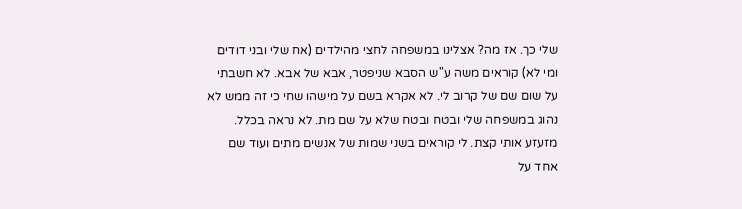שלי כך. אז מה? אצלינו במשפחה לחצי מהילדים (אח שלי ובני דודים ומי לא) קוראים משה ע"ש הסבא שניפטר, אבא של אבא. לא חשבתי על שום שם של קרוב לי. לא אקרא בשם על מישהו שחי כי זה ממש לא נהוג במשפחה שלי ובטח ובטח שלא על שם מת. לא נראה בכלל. מזעזע אותי קצת. לי קוראים בשני שמות של אנשים מתים ועוד שם אחד על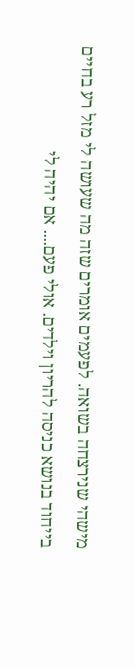מישהי שנירצחה בשואה. לפעמים אומרים שזה מה שעושה לי מזל רע בחיים בייחוד בנושא כניסה להריון וילדים. אולי פעם.... אם יהיה לי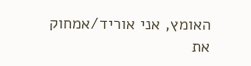האומץ, אני אוריד/אמחוק את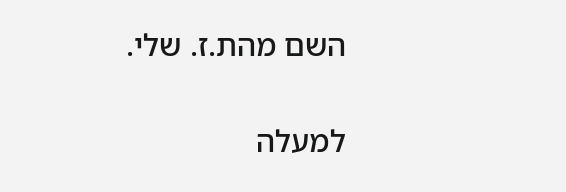השם מהת.ז. שלי.

למעלה